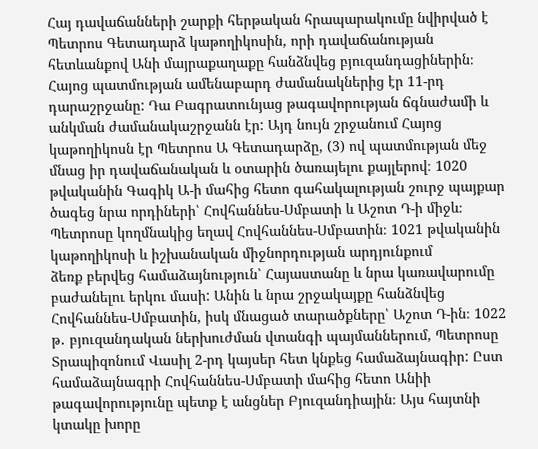Հայ դավաճանների շարքի հերթական հրապարակումը նվիրված է Պետրոս Գետադարձ կաթողիկոսին, որի դավաճանության հետևանքով Անի մայրաքաղաքը հանձնվեց բյուզանդացիներին։
Հայոց պատմության ամենաբարդ ժամանակներից էր 11-րդ դարաշրջանը: Դա Բագրատունյաց թագավորության ճգնաժամի և անկման ժամանակաշրջանն էր: Այդ նույն շրջանում Հայոց կաթողիկոսն էր Պետրոս Ա Գետադարձը, (3) ով պատմության մեջ մնաց իր դավաճանական և օտարին ծառայելու քայլերով։ 1020 թվականին Գագիկ Ա-ի մահից հետո գահակալության շուրջ պայքար ծագեց նրա որդիների՝ Հովհաննես-Սմբատի և Աշոտ Դ-ի միջև։
Պետրոսը կողմնակից եղավ Հովհաննես-Սմբատին։ 1021 թվականին կաթողիկոսի և իշխանական միջնորդության արդյունքում
ձեռք բերվեց համաձայնություն՝ Հայաստանը և նրա կառավարումը բաժանելու երկու մասի: Անին և նրա շրջակայքը հանձնվեց Հովհաննես-Սմբատին, իսկ մնացած տարածքները՝ Աշոտ Դ-ին։ 1022 թ․ բյուզանդական ներխուժման վտանգի պայմաններում, Պետրոսը Տրապիզոնում Վասիլ 2-րդ կայսեր հետ կնքեց համաձայնագիր: Ըստ համաձայնագրի Հովհաննես-Սմբատի մահից հետո Անիի թագավորությունը պետք է անցներ Բյուզանդիային։ Այս հայտնի կտակը խորը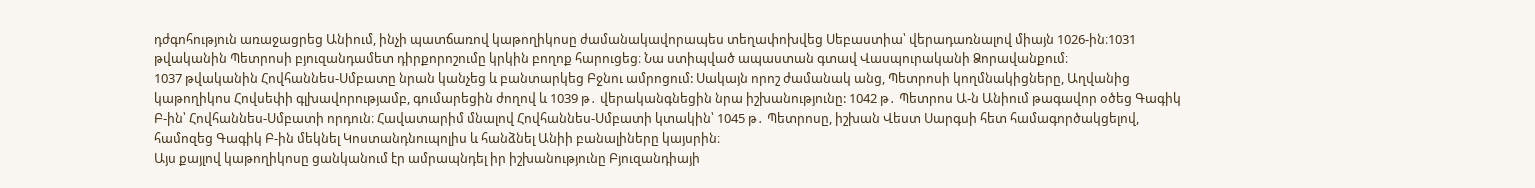դժգոհություն առաջացրեց Անիում, ինչի պատճառով կաթողիկոսը ժամանակավորապես տեղափոխվեց Սեբաստիա՝ վերադառնալով միայն 1026-ին։1031 թվականին Պետրոսի բյուզանդամետ դիրքորոշումը կրկին բողոք հարուցեց։ Նա ստիպված ապաստան գտավ Վասպուրականի Ձորավանքում։
1037 թվականին Հովհաննես-Սմբատը նրան կանչեց և բանտարկեց Բջնու ամրոցում: Սակայն որոշ ժամանակ անց, Պետրոսի կողմնակիցները, Աղվանից կաթողիկոս Հովսեփի գլխավորությամբ, գումարեցին ժողով և 1039 թ․ վերականգնեցին նրա իշխանությունը: 1042 թ․ Պետրոս Ա-ն Անիում թագավոր օծեց Գագիկ Բ-ին՝ Հովհաննես-Սմբատի որդուն։ Հավատարիմ մնալով Հովհաննես-Սմբատի կտակին՝ 1045 թ․ Պետրոսը, իշխան Վեստ Սարգսի հետ համագործակցելով, համոզեց Գագիկ Բ-ին մեկնել Կոստանդնուպոլիս և հանձնել Անիի բանալիները կայսրին։
Այս քայլով կաթողիկոսը ցանկանում էր ամրապնդել իր իշխանությունը Բյուզանդիայի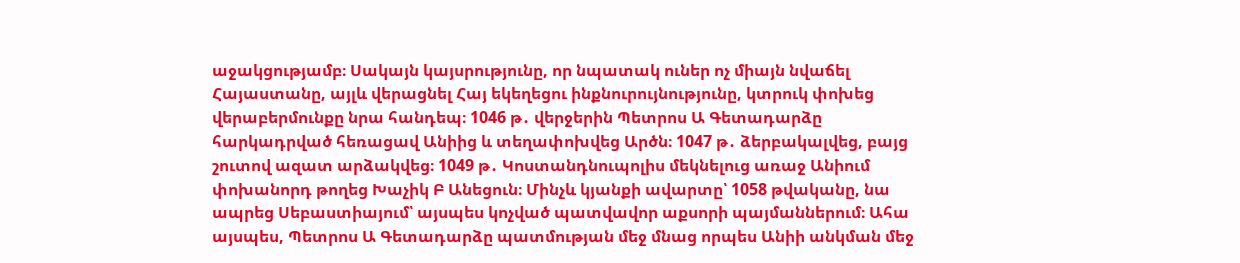աջակցությամբ։ Սակայն կայսրությունը, որ նպատակ ուներ ոչ միայն նվաճել Հայաստանը, այլև վերացնել Հայ եկեղեցու ինքնուրույնությունը, կտրուկ փոխեց վերաբերմունքը նրա հանդեպ։ 1046 թ․ վերջերին Պետրոս Ա Գետադարձը հարկադրված հեռացավ Անիից և տեղափոխվեց Արծն։ 1047 թ․ ձերբակալվեց, բայց շուտով ազատ արձակվեց։ 1049 թ․ Կոստանդնուպոլիս մեկնելուց առաջ Անիում փոխանորդ թողեց Խաչիկ Բ Անեցուն։ Մինչև կյանքի ավարտը՝ 1058 թվականը, նա ապրեց Սեբաստիայում՝ այսպես կոչված պատվավոր աքսորի պայմաններում։ Ահա այսպես, Պետրոս Ա Գետադարձը պատմության մեջ մնաց որպես Անիի անկման մեջ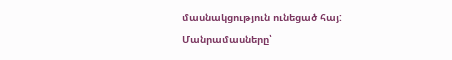մասնակցություն ունեցած հայ:
Մանրամասները՝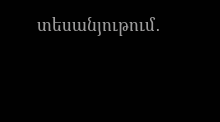տեսանյութում․